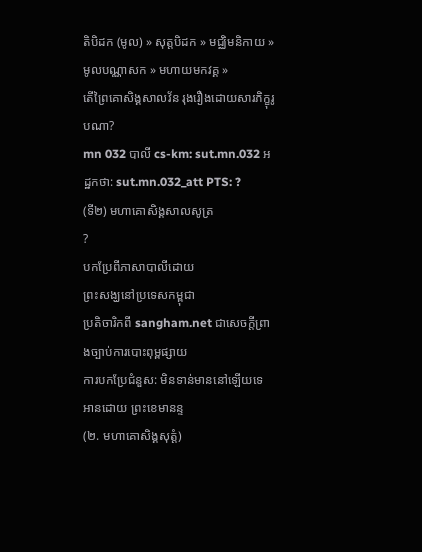តិបិដក (មូល) » សុត្តបិដក » មជ្ឈិមនិកាយ » មូលបណ្ណាសក » មហាយមកវគ្គ »
តើព្រៃគោសិង្គសាលវ័ន រុងរឿងដោយសារភិក្ខុរូបណា?
mn 032 បាលី cs-km: sut.mn.032 អដ្ឋកថា: sut.mn.032_att PTS: ?
(ទី២) មហាគោសិង្គសាលសូត្រ
?
បកប្រែពីភាសាបាលីដោយ
ព្រះសង្ឃនៅប្រទេសកម្ពុជា
ប្រតិចារិកពី sangham.net ជាសេចក្តីព្រាងច្បាប់ការបោះពុម្ពផ្សាយ
ការបកប្រែជំនួស: មិនទាន់មាននៅឡើយទេ
អានដោយ ព្រះខេមានន្ទ
(២. មហាគោសិង្គសុត្តំ)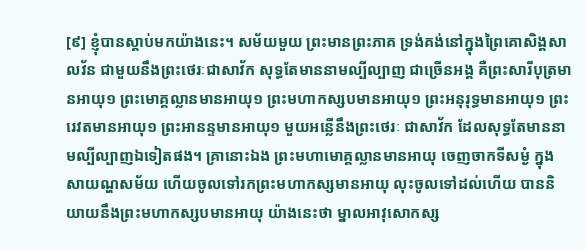[៩] ខ្ញុំបានស្តាប់មកយ៉ាងនេះ។ សម័យមួយ ព្រះមានព្រះភាគ ទ្រង់គង់នៅក្នុងព្រៃគោសិង្គសាលវ័ន ជាមួយនឹងព្រះថេរៈជាសាវ័ក សុទ្ធតែមាននាមល្បីល្បាញ ជាច្រើនអង្គ គឺព្រះសារីបុត្រមានអាយុ១ ព្រះមោគ្គល្លានមានអាយុ១ ព្រះមហាកស្សបមានអាយុ១ ព្រះអនុរុទ្ធមានអាយុ១ ព្រះរេវតមានអាយុ១ ព្រះអានន្ទមានអាយុ១ មួយអន្លើនឹងព្រះថេរៈ ជាសាវ័ក ដែលសុទ្ធតែមាននាមល្បីល្បាញឯទៀតផង។ គ្រានោះឯង ព្រះមហាមោគ្គល្លានមានអាយុ ចេញចាកទីសម្ងំ ក្នុងសាយណ្ហសម័យ ហើយចូលទៅរកព្រះមហាកស្សមានអាយុ លុះចូលទៅដល់ហើយ បាននិយាយនឹងព្រះមហាកស្សបមានអាយុ យ៉ាងនេះថា ម្នាលអាវុសោកស្ស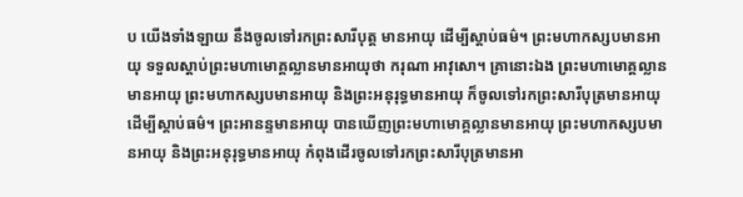ប យើងទាំងឡាយ នឹងចូលទៅរកព្រះសារីបុត្ត មានអាយុ ដើម្បីស្តាប់ធម៌។ ព្រះមហាកស្សបមានអាយុ ទទួលស្តាប់ព្រះមហាមោគ្គល្លានមានអាយុថា ករុណា អាវុសោ។ គ្រានោះឯង ព្រះមហាមោគ្គល្លានមានអាយុ ព្រះមហាកស្សបមានអាយុ និងព្រះអនុរុទ្ធមានអាយុ ក៏ចូលទៅរកព្រះសារីបុត្រមានអាយុ ដើម្បីស្តាប់ធម៌។ ព្រះអានន្ទមានអាយុ បានឃើញព្រះមហាមោគ្គល្លានមានអាយុ ព្រះមហាកស្សបមានអាយុ និងព្រះអនុរុទ្ធមានអាយុ កំពុងដើរចូលទៅរកព្រះសារីបុត្រមានអា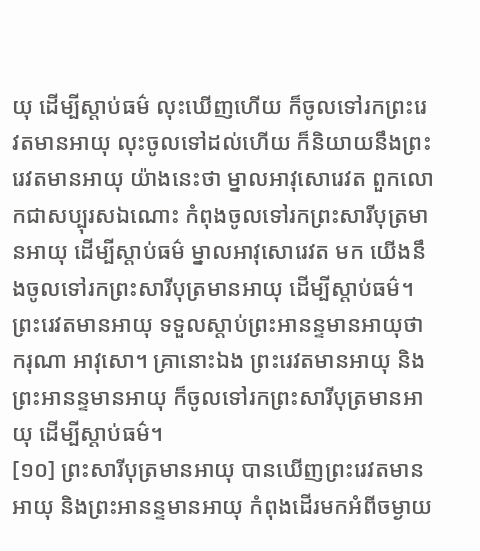យុ ដើម្បីស្តាប់ធម៌ លុះឃើញហើយ ក៏ចូលទៅរកព្រះរេវតមានអាយុ លុះចូលទៅដល់ហើយ ក៏និយាយនឹងព្រះរេវតមានអាយុ យ៉ាងនេះថា ម្នាលអាវុសោរេវត ពួកលោកជាសប្បុរសឯណោះ កំពុងចូលទៅរកព្រះសារីបុត្រមានអាយុ ដើម្បីស្តាប់ធម៌ ម្នាលអាវុសោរេវត មក យើងនឹងចូលទៅរកព្រះសារីបុត្រមានអាយុ ដើម្បីស្តាប់ធម៌។ ព្រះរេវតមានអាយុ ទទួលស្តាប់ព្រះអានន្ទមានអាយុថា ករុណា អាវុសោ។ គ្រានោះឯង ព្រះរេវតមានអាយុ និងព្រះអានន្ទមានអាយុ ក៏ចូលទៅរកព្រះសារីបុត្រមានអាយុ ដើម្បីស្តាប់ធម៌។
[១០] ព្រះសារីបុត្រមានអាយុ បានឃើញព្រះរេវតមានអាយុ និងព្រះអានន្ទមានអាយុ កំពុងដើរមកអំពីចម្ងាយ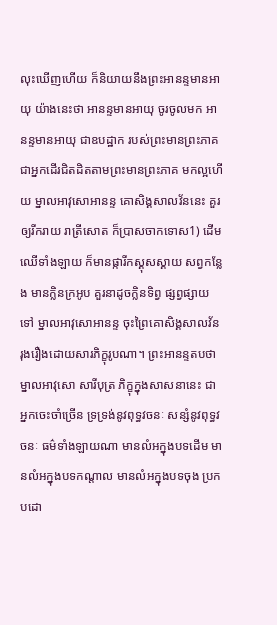លុះឃើញហើយ ក៏និយាយនឹងព្រះអានន្ទមានអាយុ យ៉ាងនេះថា អានន្ទមានអាយុ ចូរចូលមក អានន្ទមានអាយុ ជាឧបដ្ឋាក របស់ព្រះមានព្រះភាគ ជាអ្នកដើរជិតដិតតាមព្រះមានព្រះភាគ មកល្អហើយ ម្នាលអាវុសោអានន្ទ គោសិង្គសាលវ័ននេះ គួរឲ្យរីករាយ រាត្រីសោត ក៏ប្រាសចាកទោស1) ដើមឈើទាំងឡាយ ក៏មានផ្ការីកស្គុសស្គាយ សព្វកន្លែង មានក្លិនក្រអូប គួរនាដូចក្លិនទិព្វ ផ្សព្វផ្សាយទៅ ម្នាលអាវុសោអានន្ទ ចុះព្រៃគោសិង្គសាលវ័ន រុងរឿងដោយសារភិក្ខុរូបណា។ ព្រះអានន្ទតបថា ម្នាលអាវុសោ សារីបុត្រ ភិក្ខុក្នុងសាសនានេះ ជាអ្នកចេះចាំច្រើន ទ្រទ្រង់នូវពុទ្ធវចនៈ សន្សំនូវពុទ្ធវចនៈ ធម៌ទាំងឡាយណា មានលំអក្នុងបទដើម មានលំអក្នុងបទកណ្តាល មានលំអក្នុងបទចុង ប្រកបដោ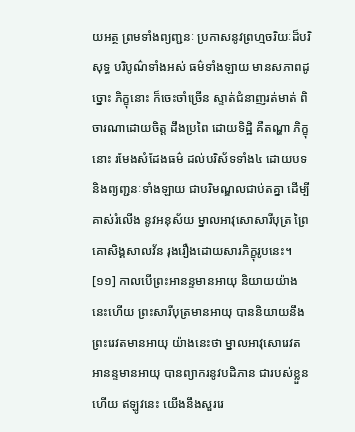យអត្ថ ព្រមទាំងព្យញ្ជនៈ ប្រកាសនូវព្រហ្មចរិយៈដ៏បរិសុទ្ធ បរិបូណ៌ទាំងអស់ ធម៌ទាំងឡាយ មានសភាពដូច្នោះ ភិក្ខុនោះ ក៏ចេះចាំច្រើន ស្ទាត់ជំនាញរត់មាត់ ពិចារណាដោយចិត្ត ដឹងប្រពៃ ដោយទិដ្ឋិ គឺតណ្ហា ភិក្ខុនោះ រមែងសំដែងធម៌ ដល់បរិស័ទទាំង៤ ដោយបទ និងព្យញ្ជនៈទាំងឡាយ ជាបរិមណ្ឌលជាប់តគ្នា ដើម្បីគាស់រំលើង នូវអនុស័យ ម្នាលអាវុសោសារីបុត្រ ព្រៃគោសិង្គសាលវ័ន រុងរឿងដោយសារភិក្ខុរូបនេះ។
[១១] កាលបើព្រះអានន្ទមានអាយុ និយាយយ៉ាងនេះហើយ ព្រះសារីបុត្រមានអាយុ បាននិយាយនឹងព្រះរេវតមានអាយុ យ៉ាងនេះថា ម្នាលអាវុសោរេវត អានន្ទមានអាយុ បានព្យាករនូវបដិភាន ជារបស់ខ្លួនហើយ ឥឡូវនេះ យើងនឹងសួររេ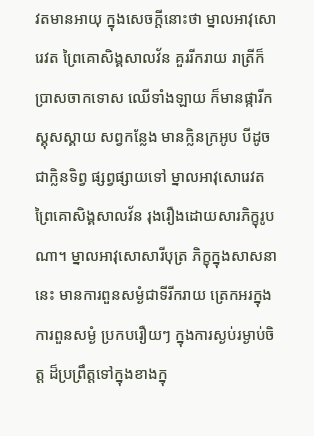វតមានអាយុ ក្នុងសេចក្តីនោះថា ម្នាលអាវុសោរេវត ព្រៃគោសិង្គសាលវ័ន គួររីករាយ រាត្រីក៏ប្រាសចាកទោស ឈើទាំងឡាយ ក៏មានផ្ការីកស្គុសស្គាយ សព្វកន្លែង មានក្លិនក្រអូប បីដូចជាក្លិនទិព្វ ផ្សព្វផ្សាយទៅ ម្នាលអាវុសោរេវត ព្រៃគោសិង្គសាលវ័ន រុងរឿងដោយសារភិក្ខុរូបណា។ ម្នាលអាវុសោសារីបុត្រ ភិក្ខុក្នុងសាសនានេះ មានការពួនសម្ងំជាទីរីករាយ ត្រេកអរក្នុងការពួនសម្ងំ ប្រកបរឿយៗ ក្នុងការស្ងប់រម្ងាប់ចិត្ត ដ៏ប្រព្រឹត្តទៅក្នុងខាងក្នុ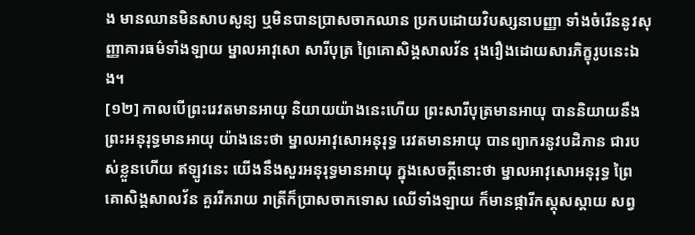ង មានឈានមិនសាបសូន្យ ឬមិនបានប្រាសចាកឈាន ប្រកបដោយវិបស្សនាបញ្ញា ទាំងចំរើននូវសុញ្ញាគារធម៌ទាំងឡាយ ម្នាលអាវុសោ សារីបុត្រ ព្រៃគោសិង្គសាលវ័ន រុងរឿងដោយសារភិក្ខុរូបនេះឯង។
[១២] កាលបើព្រះរេវតមានអាយុ និយាយយ៉ាងនេះហើយ ព្រះសារីបុត្រមានអាយុ បាននិយាយនឹងព្រះអនុរុទ្ធមានអាយុ យ៉ាងនេះថា ម្នាលអាវុសោអនុរុទ្ធ រេវតមានអាយុ បានព្យាករនូវបដិភាន ជារបស់ខ្លួនហើយ ឥឡូវនេះ យើងនឹងសួរអនុរុទ្ធមានអាយុ ក្នុងសេចក្តីនោះថា ម្នាលអាវុសោអនុរុទ្ធ ព្រៃគោសិង្គសាលវ័ន គួររីករាយ រាត្រីក៏ប្រាសចាកទោស ឈើទាំងឡាយ ក៏មានផ្ការីកស្គុសស្គាយ សព្វ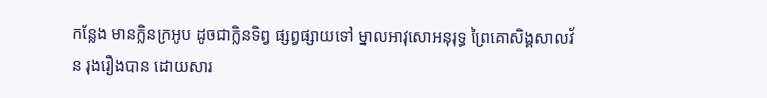កន្លែង មានក្លិនក្រអូប ដូចជាក្លិនទិព្វ ផ្សព្វផ្សាយទៅ ម្នាលអាវុសោអនុរុទ្ធ ព្រៃគោសិង្គសាលវ័ន រុងរឿងបាន ដោយសារ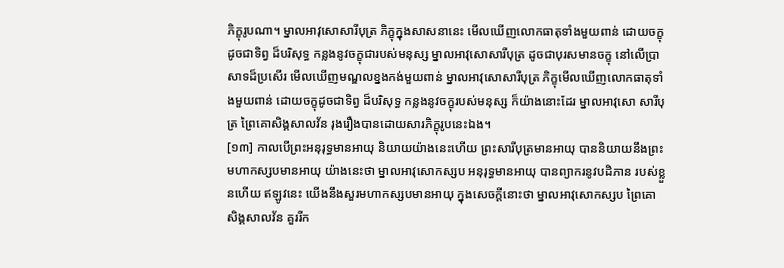ភិក្ខុរូបណា។ ម្នាលអាវុសោសារីបុត្រ ភិក្ខុក្នុងសាសនានេះ មើលឃើញលោកធាតុទាំងមួយពាន់ ដោយចក្ខុដូចជាទិព្វ ដ៏បរិសុទ្ធ កន្លងនូវចក្ខុជារបស់មនុស្ស ម្នាលអាវុសោសារីបុត្រ ដូចជាបុរសមានចក្ខុ នៅលើប្រាសាទដ៏ប្រសើរ មើលឃើញមណ្ឌលខ្នងកង់មួយពាន់ ម្នាលអាវុសោសារីបុត្រ ភិក្ខុមើលឃើញលោកធាតុទាំងមួយពាន់ ដោយចក្ខុដូចជាទិព្វ ដ៏បរិសុទ្ធ កន្លងនូវចក្ខុរបស់មនុស្ស ក៏យ៉ាងនោះដែរ ម្នាលអាវុសោ សារីបុត្រ ព្រៃគោសិង្គសាលវ័ន រុងរឿងបានដោយសារភិក្ខុរូបនេះឯង។
[១៣] កាលបើព្រះអនុរុទ្ធមានអាយុ និយាយយ៉ាងនេះហើយ ព្រះសារីបុត្រមានអាយុ បាននិយាយនឹងព្រះមហាកស្សបមានអាយុ យ៉ាងនេះថា ម្នាលអាវុសោកស្សប អនុរុទ្ធមានអាយុ បានព្យាករនូវបដិភាន របស់ខ្លួនហើយ ឥឡូវនេះ យើងនឹងសួរមហាកស្សបមានអាយុ ក្នុងសេចក្តីនោះថា ម្នាលអាវុសោកស្សប ព្រៃគោសិង្គសាលវ័ន គួររីក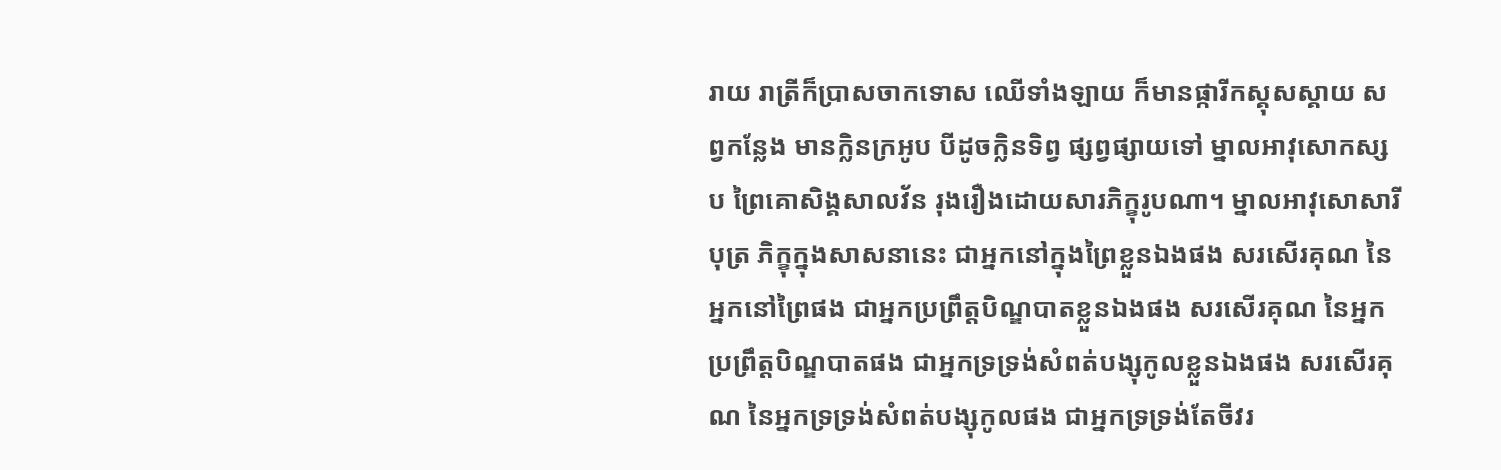រាយ រាត្រីក៏ប្រាសចាកទោស ឈើទាំងឡាយ ក៏មានផ្ការីកស្គុសស្គាយ សព្វកន្លែង មានក្លិនក្រអូប បីដូចក្លិនទិព្វ ផ្សព្វផ្សាយទៅ ម្នាលអាវុសោកស្សប ព្រៃគោសិង្គសាលវ័ន រុងរឿងដោយសារភិក្ខុរូបណា។ ម្នាលអាវុសោសារីបុត្រ ភិក្ខុក្នុងសាសនានេះ ជាអ្នកនៅក្នុងព្រៃខ្លួនឯងផង សរសើរគុណ នៃអ្នកនៅព្រៃផង ជាអ្នកប្រព្រឹត្តបិណ្ឌបាតខ្លួនឯងផង សរសើរគុណ នៃអ្នកប្រព្រឹត្តបិណ្ឌបាតផង ជាអ្នកទ្រទ្រង់សំពត់បង្សុកូលខ្លួនឯងផង សរសើរគុណ នៃអ្នកទ្រទ្រង់សំពត់បង្សុកូលផង ជាអ្នកទ្រទ្រង់តែចីវរ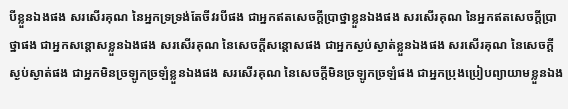បីខ្លួនឯងផង សរសើរគុណ នៃអ្នកទ្រទ្រង់តែចីវរបីផង ជាអ្នកឥតសេចក្តីប្រាថ្នាខ្លួនឯងផង សរសើរគុណ នៃអ្នកឥតសេចក្តីប្រាថ្នាផង ជាអ្នកសន្តោសខ្លួនឯងផង សរសើរគុណ នៃសេចក្តីសន្តោសផង ជាអ្នកស្ងប់ស្ងាត់ខ្លួនឯងផង សរសើរគុណ នៃសេចក្តីស្ងប់ស្ងាត់ផង ជាអ្នកមិនច្រឡូកច្រឡំខ្លួនឯងផង សរសើរគុណ នៃសេចក្តីមិនច្រឡូកច្រឡំផង ជាអ្នកប្រុងប្រៀបព្យាយាមខ្លួនឯង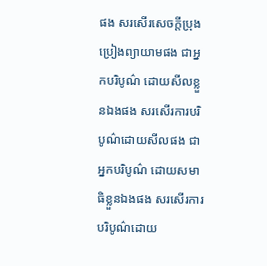ផង សរសើរសេចក្តីប្រុងប្រៀងព្យាយាមផង ជាអ្នកបរិបូណ៌ ដោយសីលខ្លួនឯងផង សរសើរការបរិបូណ៌ដោយសីលផង ជាអ្នកបរិបូណ៌ ដោយសមាធិខ្លួនឯងផង សរសើរការបរិបូណ៌ដោយ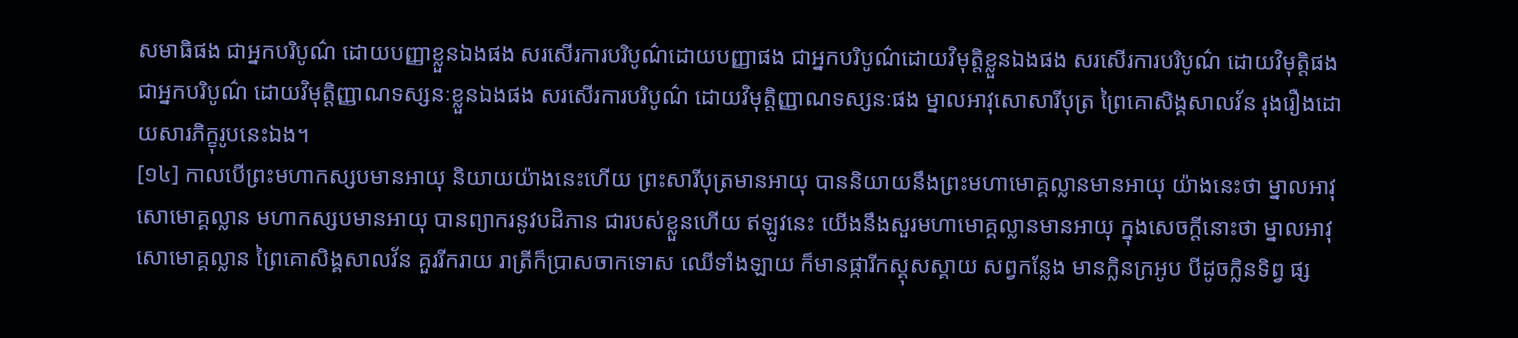សមាធិផង ជាអ្នកបរិបូណ៌ ដោយបញ្ញាខ្លួនឯងផង សរសើរការបរិបូណ៌ដោយបញ្ញាផង ជាអ្នកបរិបូណ៌ដោយវិមុត្តិខ្លួនឯងផង សរសើរការបរិបូណ៌ ដោយវិមុត្តិផង ជាអ្នកបរិបូណ៌ ដោយវិមុត្តិញ្ញាណទស្សនៈខ្លួនឯងផង សរសើរការបរិបូណ៌ ដោយវិមុត្តិញ្ញាណទស្សនៈផង ម្នាលអាវុសោសារីបុត្រ ព្រៃគោសិង្គសាលវ័ន រុងរឿងដោយសារភិក្ខុរូបនេះឯង។
[១៤] កាលបើព្រះមហាកស្សបមានអាយុ និយាយយ៉ាងនេះហើយ ព្រះសារីបុត្រមានអាយុ បាននិយាយនឹងព្រះមហាមោគ្គល្លានមានអាយុ យ៉ាងនេះថា ម្នាលអាវុសោមោគ្គល្លាន មហាកស្សបមានអាយុ បានព្យាករនូវបដិភាន ជារបស់ខ្លួនហើយ ឥឡូវនេះ យើងនឹងសួរមហាមោគ្គល្លានមានអាយុ ក្នុងសេចក្តីនោះថា ម្នាលអាវុសោមោគ្គល្លាន ព្រៃគោសិង្គសាលវ័ន គួររីករាយ រាត្រីក៏ប្រាសចាកទោស ឈើទាំងឡាយ ក៏មានផ្ការីកស្គុសស្គាយ សព្វកន្លែង មានក្លិនក្រអូប បីដូចក្លិនទិព្វ ផ្ស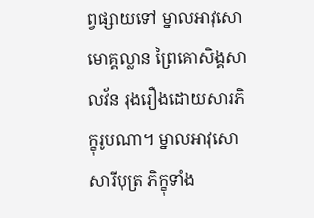ព្វផ្សាយទៅ ម្នាលអាវុសោមោគ្គល្លាន ព្រៃគោសិង្គសាលវ័ន រុងរឿងដោយសារភិក្ខុរូបណា។ ម្នាលអាវុសោសារីបុត្រ ភិក្ខុទាំង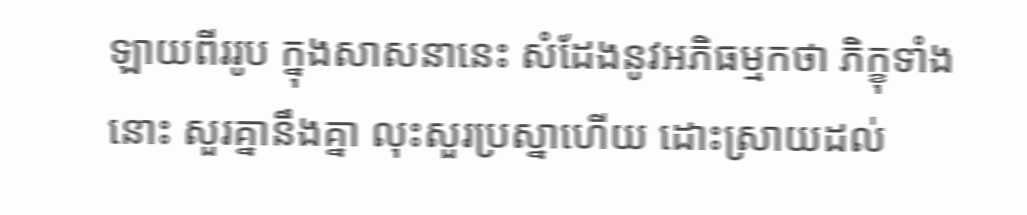ឡាយពីររូប ក្នុងសាសនានេះ សំដែងនូវអភិធម្មកថា ភិក្ខុទាំងនោះ សួរគ្នានឹងគ្នា លុះសួរប្រស្នាហើយ ដោះស្រាយដល់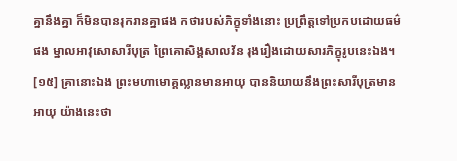គ្នានឹងគ្នា ក៏មិនបានរុករានគ្នាផង កថារបស់ភិក្ខុទាំងនោះ ប្រព្រឹត្តទៅប្រកបដោយធម៌ផង ម្នាលអាវុសោសារីបុត្រ ព្រៃគោសិង្គសាលវ័ន រុងរឿងដោយសារភិក្ខុរូបនេះឯង។
[១៥] គ្រានោះឯង ព្រះមហាមោគ្គល្លានមានអាយុ បាននិយាយនឹងព្រះសារីបុត្រមានអាយុ យ៉ាងនេះថា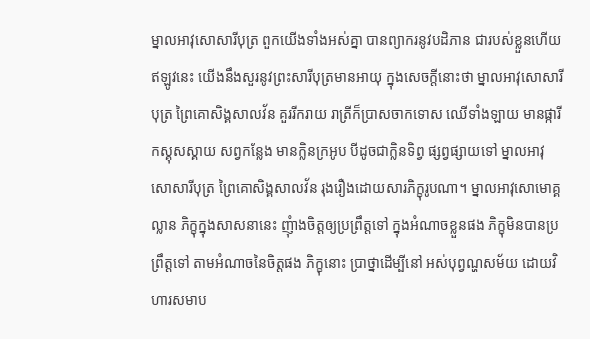ម្នាលអាវុសោសារីបុត្រ ពួកយើងទាំងអស់គ្នា បានព្យាករនូវបដិភាន ជារបស់ខ្លួនហើយ ឥឡូវនេះ យើងនឹងសួរនូវព្រះសារីបុត្រមានអាយុ ក្នុងសេចក្តីនោះថា ម្នាលអាវុសោសារីបុត្រ ព្រៃគោសិង្គសាលវ័ន គួររីករាយ រាត្រីក៏ប្រាសចាកទោស ឈើទាំងឡាយ មានផ្ការីកស្គុសស្គាយ សព្វកន្លែង មានក្លិនក្រអូប បីដូចជាក្លិនទិព្វ ផ្សព្វផ្សាយទៅ ម្នាលអាវុសោសារីបុត្រ ព្រៃគោសិង្គសាលវ័ន រុងរឿងដោយសារភិក្ខុរូបណា។ ម្នាលអាវុសោមោគ្គល្លាន ភិក្ខុក្នុងសាសនានេះ ញុំាងចិត្តឲ្យប្រព្រឹត្តទៅ ក្នុងអំណាចខ្លួនផង ភិក្ខុមិនបានប្រព្រឹត្តទៅ តាមអំណាចនៃចិត្តផង ភិក្ខុនោះ ប្រាថ្នាដើម្បីនៅ អស់បុព្វណ្ហសម័យ ដោយវិហារសមាប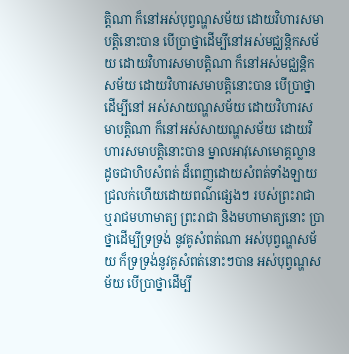ត្តិណា ក៏នៅអស់បុព្វណ្ហសម័យ ដោយវិហារសមាបត្តិនោះបាន បើប្រាថ្នាដើម្បីនៅអស់មជ្ឈន្តិកសម័យ ដោយវិហារសមាបត្តិណា ក៏នៅអស់មជ្ឈន្តិកសម័យ ដោយវិហារសមាបត្តិនោះបាន បើប្រាថ្នាដើម្បីនៅ អស់សាយណ្ហសម័យ ដោយវិហារសមាបត្តិណា ក៏នៅអស់សាយណ្ហសម័យ ដោយវិហារសមាបត្តិនោះបាន ម្នាលអាវុសោមោគ្គល្លាន ដូចជាហិបសំពត់ ដ៏ពេញដោយសំពត់ទាំងឡាយ ជ្រលក់ហើយដោយពណ៌ផ្សេងៗ របស់ព្រះរាជា ឬរាជមហាមាត្យ ព្រះរាជា និងមហាមាត្យនោះ ប្រាថ្នាដើម្បីទ្រទ្រង់ នូវគូសំពត់ណា អស់បុព្វណ្ហសម័យ ក៏ទ្រទ្រង់នូវគូសំពត់នោះៗបាន អស់បុព្វណ្ហសម័យ បើប្រាថ្នាដើម្បី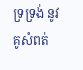ទ្រទ្រង់ នូវគូសំពត់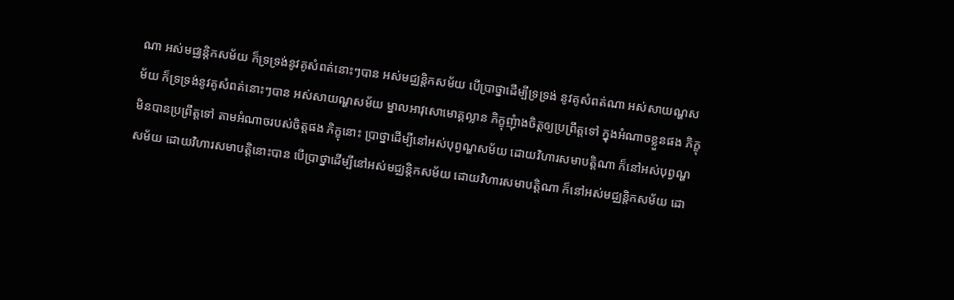ណា អស់មជ្ឈន្តិកសម័យ ក៏ទ្រទ្រង់នូវគូសំពត់នោះៗបាន អស់មជ្ឈន្តិកសម័យ បើប្រាថ្នាដើម្បីទ្រទ្រង់ នូវគូសំពត់ណា អស់សាយណ្ហសម័យ ក៏ទ្រទ្រង់នូវគូសំពត់នោះៗបាន អស់សាយណ្ហសម័យ ម្នាលអាវុសោមោគ្គល្លាន ភិក្ខុញុំាងចិត្តឲ្យប្រព្រឹត្តទៅ ក្នុងអំណាចខ្លួនផង ភិក្ខុមិនបានប្រព្រឹត្តទៅ តាមអំណាចរបស់ចិត្តផង ភិក្ខុនោះ ប្រាថ្នាដើម្បីនៅអស់បុព្វណ្ហសម័យ ដោយវិហារសមាបត្តិណា ក៏នៅអស់បុព្វណ្ហសម័យ ដោយវិហារសមាបត្តិនោះបាន បើប្រាថ្នាដើម្បីនៅអស់មជ្ឈន្តិកសម័យ ដោយវិហារសមាបត្តិណា ក៏នៅអស់មជ្ឈន្តិកសម័យ ដោ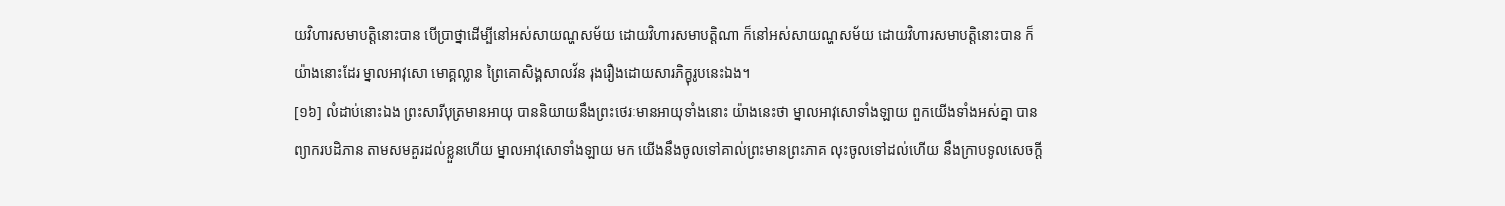យវិហារសមាបត្តិនោះបាន បើប្រាថ្នាដើម្បីនៅអស់សាយណ្ហសម័យ ដោយវិហារសមាបត្តិណា ក៏នៅអស់សាយណ្ហសម័យ ដោយវិហារសមាបត្តិនោះបាន ក៏យ៉ាងនោះដែរ ម្នាលអាវុសោ មោគ្គល្លាន ព្រៃគោសិង្គសាលវ័ន រុងរឿងដោយសារភិក្ខុរូបនេះឯង។
[១៦] លំដាប់នោះឯង ព្រះសារីបុត្រមានអាយុ បាននិយាយនឹងព្រះថេរៈមានអាយុទាំងនោះ យ៉ាងនេះថា ម្នាលអាវុសោទាំងឡាយ ពួកយើងទាំងអស់គ្នា បានព្យាករបដិភាន តាមសមគួរដល់ខ្លួនហើយ ម្នាលអាវុសោទាំងឡាយ មក យើងនឹងចូលទៅគាល់ព្រះមានព្រះភាគ លុះចូលទៅដល់ហើយ នឹងក្រាបទូលសេចក្តី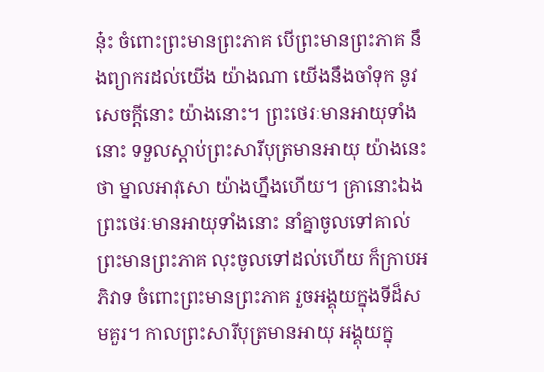នុ៎ះ ចំពោះព្រះមានព្រះភាគ បើព្រះមានព្រះភាគ នឹងព្យាករដល់យើង យ៉ាងណា យើងនឹងចាំទុក នូវសេចក្តីនោះ យ៉ាងនោះ។ ព្រះថេរៈមានអាយុទាំងនោះ ទទួលស្តាប់ព្រះសារីបុត្រមានអាយុ យ៉ាងនេះថា ម្នាលអាវុសោ យ៉ាងហ្នឹងហើយ។ គ្រានោះឯង ព្រះថេរៈមានអាយុទាំងនោះ នាំគ្នាចូលទៅគាល់ព្រះមានព្រះភាគ លុះចូលទៅដល់ហើយ ក៏ក្រាបអភិវាទ ចំពោះព្រះមានព្រះភាគ រួចអង្គុយក្នុងទីដ៏សមគួរ។ កាលព្រះសារីបុត្រមានអាយុ អង្គុយក្នុ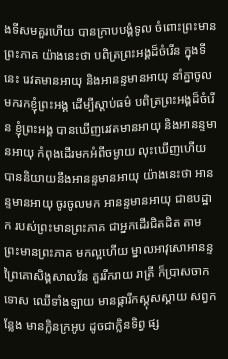ងទីសមគួរហើយ បានក្រាបបង្គំទូល ចំពោះព្រះមានព្រះភាគ យ៉ាងនេះថា បពិត្រព្រះអង្គដ៏ចំរើន ក្នុងទីនេះ រេវតមានអាយុ និងអានន្ទមានអាយុ នាំគ្នាចូលមករកខ្ញុំព្រះអង្គ ដើម្បីស្តាប់ធម៌ បពិត្រព្រះអង្គដ៏ចំរើន ខ្ញុំព្រះអង្គ បានឃើញរេវតមានអាយុ និងអានន្ទមានអាយុ កំពុងដើរមកអំពីចម្ងាយ លុះឃើញហើយ បាននិយាយនឹងអានន្ទមានអាយុ យ៉ាងនេះថា អានន្ទមានអាយុ ចូរចូលមក អានន្ទមានអាយុ ជាឧបដ្ឋាក របស់ព្រះមានព្រះភាគ ជាអ្នកដើរជិតដិត តាមព្រះមានព្រះភាគ មកល្អហើយ ម្នាលអាវុសោអានន្ទ ព្រៃគោសិង្គសាលវ័ន គួររីករាយ រាត្រី ក៏ប្រាសចាកទោស ឈើទាំងឡាយ មានផ្ការីកស្គុសស្គាយ សព្វកន្លែង មានក្លិនក្រអូប ដូចជាក្លិនទិព្វ ផ្ស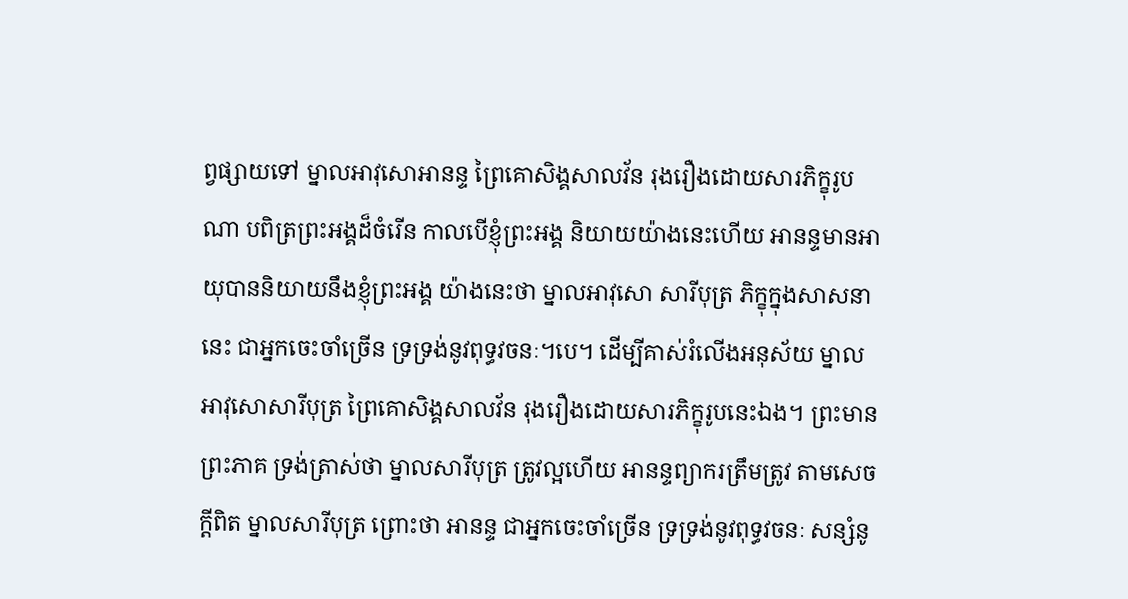ព្វផ្សាយទៅ ម្នាលអាវុសោអានន្ទ ព្រៃគោសិង្គសាលវ័ន រុងរឿងដោយសារភិក្ខុរូបណា បពិត្រព្រះអង្គដ៏ចំរើន កាលបើខ្ញុំព្រះអង្គ និយាយយ៉ាងនេះហើយ អានន្ទមានអាយុបាននិយាយនឹងខ្ញុំព្រះអង្គ យ៉ាងនេះថា ម្នាលអាវុសោ សារីបុត្រ ភិក្ខុក្នុងសាសនានេះ ជាអ្នកចេះចាំច្រើន ទ្រទ្រង់នូវពុទ្ធវចនៈ។បេ។ ដើម្បីគាស់រំលើងអនុស័យ ម្នាលអាវុសោសារីបុត្រ ព្រៃគោសិង្គសាលវ័ន រុងរឿងដោយសារភិក្ខុរូបនេះឯង។ ព្រះមានព្រះភាគ ទ្រង់ត្រាស់ថា ម្នាលសារីបុត្រ ត្រូវល្អហើយ អានន្ទព្យាករត្រឹមត្រូវ តាមសេចក្តីពិត ម្នាលសារីបុត្រ ព្រោះថា អានន្ទ ជាអ្នកចេះចាំច្រើន ទ្រទ្រង់នូវពុទ្ធវចនៈ សន្សំនូ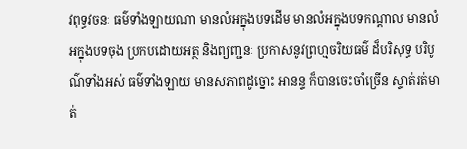វពុទ្ធវចនៈ ធម៌ទាំងឡាយណា មានលំអក្នុងបទដើម មានលំអក្នុងបទកណ្តាល មានលំអក្នុងបទចុង ប្រកបដោយអត្ថ និងព្យញ្ជនៈ ប្រកាសនូវព្រហ្មចរិយធម៌ ដ៏បរិសុទ្ធ បរិបូណ៌ទាំងអស់ ធម៌ទាំងឡាយ មានសភាពដូច្នោះ អានន្ទ ក៏បានចេះចាំច្រើន ស្ទាត់រត់មាត់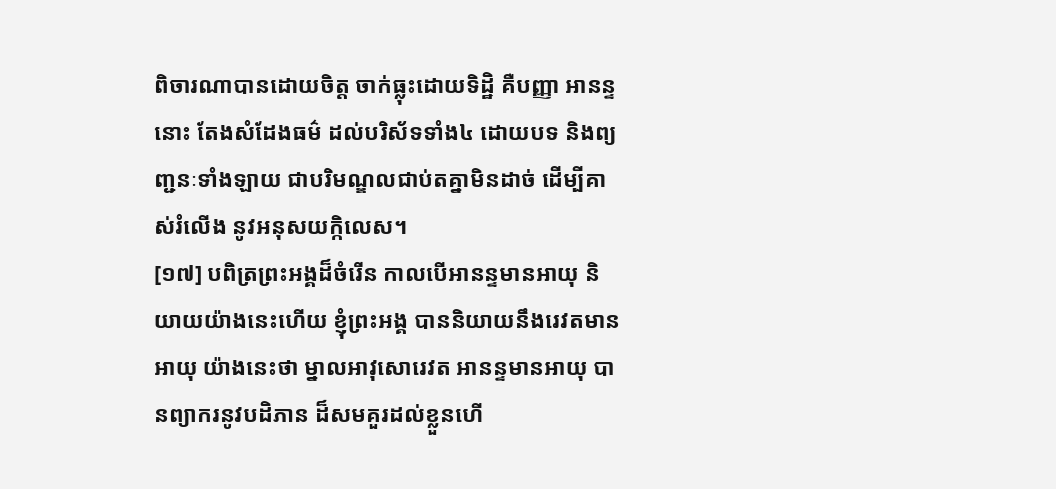ពិចារណាបានដោយចិត្ត ចាក់ធ្លុះដោយទិដ្ឋិ គឺបញ្ញា អានន្ទនោះ តែងសំដែងធម៌ ដល់បរិស័ទទាំង៤ ដោយបទ និងព្យញ្ជនៈទាំងឡាយ ជាបរិមណ្ឌលជាប់តគ្នាមិនដាច់ ដើម្បីគាស់រំលើង នូវអនុសយក្កិលេស។
[១៧] បពិត្រព្រះអង្គដ៏ចំរើន កាលបើអានន្ទមានអាយុ និយាយយ៉ាងនេះហើយ ខ្ញុំព្រះអង្គ បាននិយាយនឹងរេវតមានអាយុ យ៉ាងនេះថា ម្នាលអាវុសោរេវត អានន្ទមានអាយុ បានព្យាករនូវបដិភាន ដ៏សមគួរដល់ខ្លួនហើ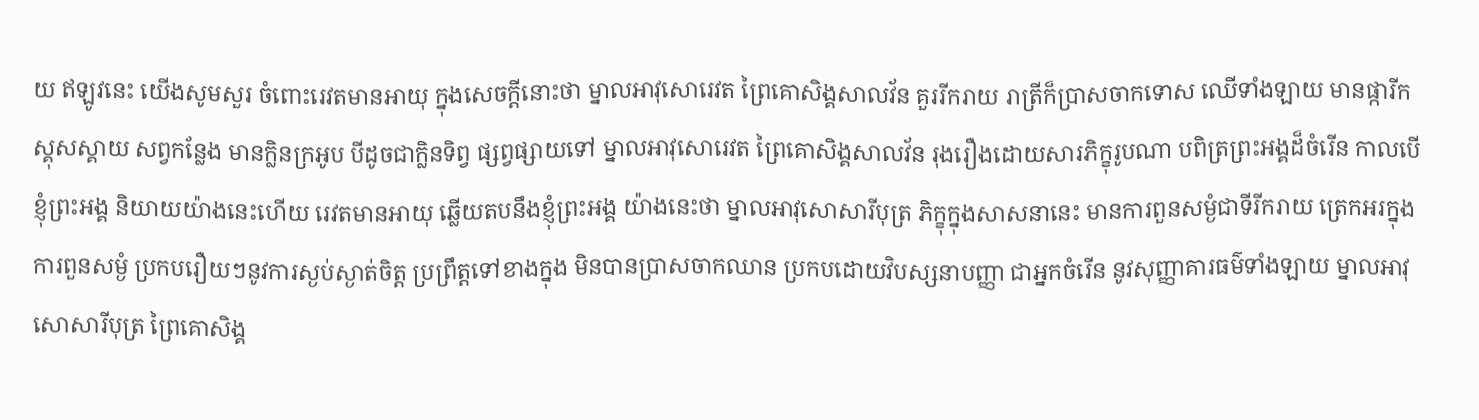យ ឥឡូវនេះ យើងសូមសួរ ចំពោះរេវតមានអាយុ ក្នុងសេចក្តីនោះថា ម្នាលអាវុសោរេវត ព្រៃគោសិង្គសាលវ័ន គួររីករាយ រាត្រីក៏ប្រាសចាកទោស ឈើទាំងឡាយ មានផ្ការីកស្គុសស្គាយ សព្វកន្លែង មានក្លិនក្រអូប បីដូចជាក្លិនទិព្វ ផ្សព្វផ្សាយទៅ ម្នាលអាវុសោរេវត ព្រៃគោសិង្គសាលវ័ន រុងរឿងដោយសារភិក្ខុរូបណា បពិត្រព្រះអង្គដ៏ចំរើន កាលបើខ្ញុំព្រះអង្គ និយាយយ៉ាងនេះហើយ រេវតមានអាយុ ឆ្លើយតបនឹងខ្ញុំព្រះអង្គ យ៉ាងនេះថា ម្នាលអាវុសោសារីបុត្រ ភិក្ខុក្នុងសាសនានេះ មានការពួនសម្ងំជាទីរីករាយ ត្រេកអរក្នុងការពួនសម្ងំ ប្រកបរឿយៗនូវការស្ងប់ស្ងាត់ចិត្ត ប្រព្រឹត្តទៅខាងក្នុង មិនបានប្រាសចាកឈាន ប្រកបដោយវិបស្សនាបញ្ញា ជាអ្នកចំរើន នូវសុញ្ញាគារធម៌ទាំងឡាយ ម្នាលអាវុសោសារីបុត្រ ព្រៃគោសិង្គ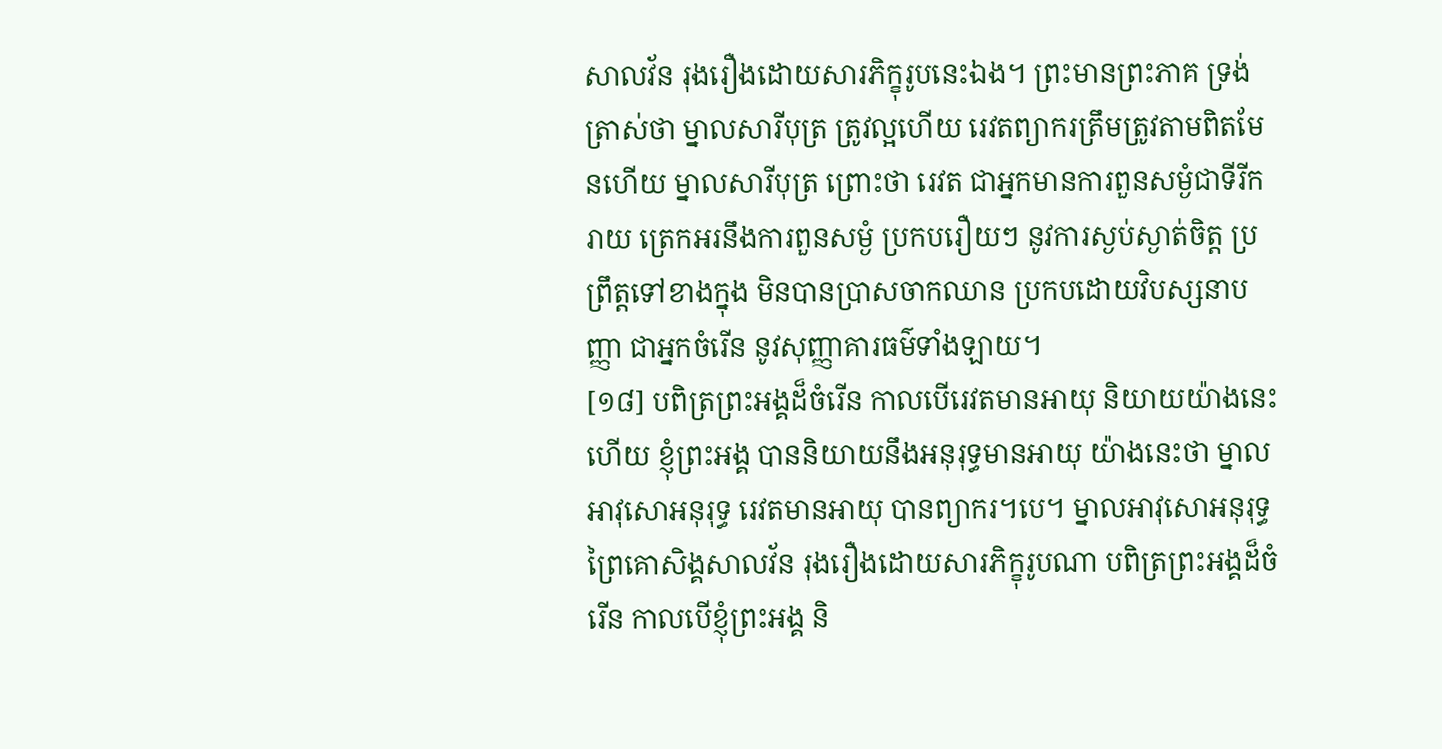សាលវ័ន រុងរឿងដោយសារភិក្ខុរូបនេះឯង។ ព្រះមានព្រះភាគ ទ្រង់ត្រាស់ថា ម្នាលសារីបុត្រ ត្រូវល្អហើយ រេវតព្យាករត្រឹមត្រូវតាមពិតមែនហើយ ម្នាលសារីបុត្រ ព្រោះថា រេវត ជាអ្នកមានការពួនសម្ងំជាទីរីករាយ ត្រេកអរនឹងការពួនសម្ងំ ប្រកបរឿយៗ នូវការស្ងប់ស្ងាត់ចិត្ត ប្រព្រឹត្តទៅខាងក្នុង មិនបានប្រាសចាកឈាន ប្រកបដោយវិបស្សនាបញ្ញា ជាអ្នកចំរើន នូវសុញ្ញាគារធម៌ទាំងឡាយ។
[១៨] បពិត្រព្រះអង្គដ៏ចំរើន កាលបើរេវតមានអាយុ និយាយយ៉ាងនេះហើយ ខ្ញុំព្រះអង្គ បាននិយាយនឹងអនុរុទ្ធមានអាយុ យ៉ាងនេះថា ម្នាលអាវុសោអនុរុទ្ធ រេវតមានអាយុ បានព្យាករ។បេ។ ម្នាលអាវុសោអនុរុទ្ធ ព្រៃគោសិង្គសាលវ័ន រុងរឿងដោយសារភិក្ខុរូបណា បពិត្រព្រះអង្គដ៏ចំរើន កាលបើខ្ញុំព្រះអង្គ និ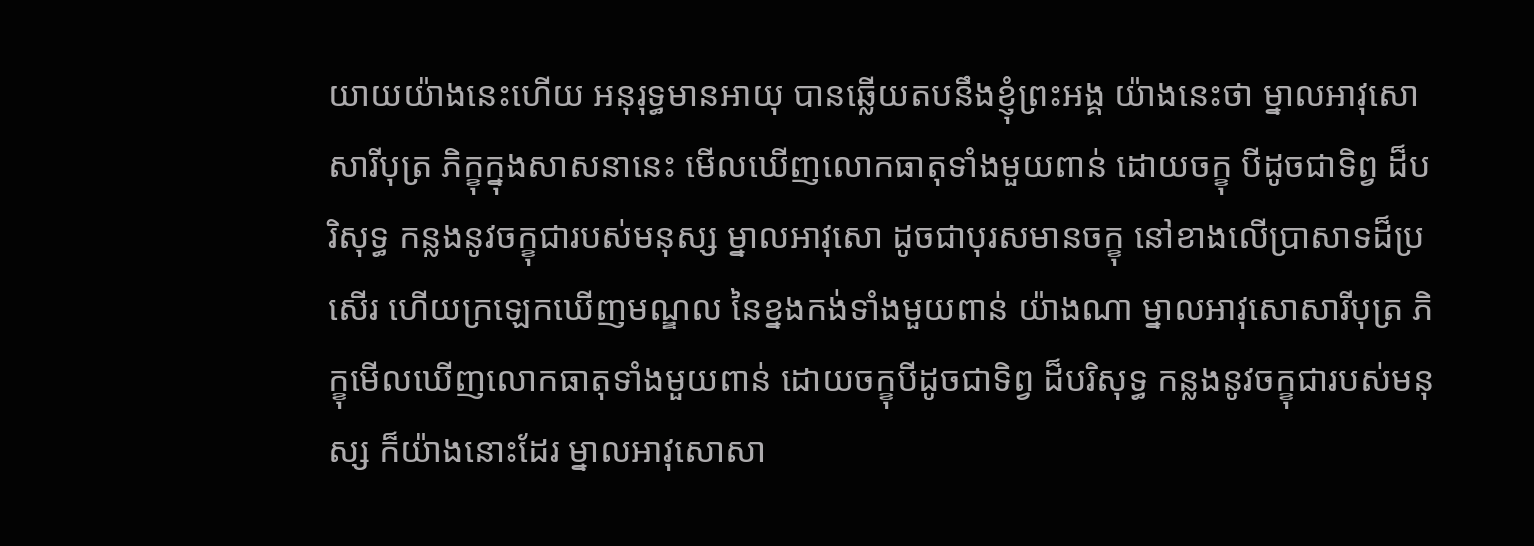យាយយ៉ាងនេះហើយ អនុរុទ្ធមានអាយុ បានឆ្លើយតបនឹងខ្ញុំព្រះអង្គ យ៉ាងនេះថា ម្នាលអាវុសោសារីបុត្រ ភិក្ខុក្នុងសាសនានេះ មើលឃើញលោកធាតុទាំងមួយពាន់ ដោយចក្ខុ បីដូចជាទិព្វ ដ៏បរិសុទ្ធ កន្លងនូវចក្ខុជារបស់មនុស្ស ម្នាលអាវុសោ ដូចជាបុរសមានចក្ខុ នៅខាងលើប្រាសាទដ៏ប្រសើរ ហើយក្រឡេកឃើញមណ្ឌល នៃខ្នងកង់ទាំងមួយពាន់ យ៉ាងណា ម្នាលអាវុសោសារីបុត្រ ភិក្ខុមើលឃើញលោកធាតុទាំងមួយពាន់ ដោយចក្ខុបីដូចជាទិព្វ ដ៏បរិសុទ្ធ កន្លងនូវចក្ខុជារបស់មនុស្ស ក៏យ៉ាងនោះដែរ ម្នាលអាវុសោសា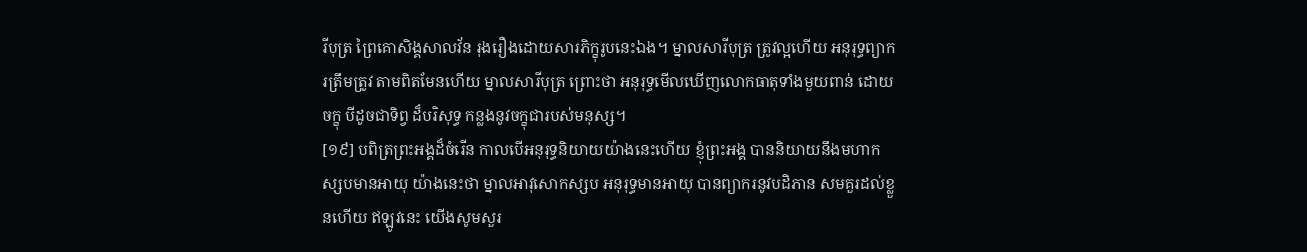រីបុត្រ ព្រៃគោសិង្គសាលវ័ន រុងរឿងដោយសារភិក្ខុរូបនេះឯង។ ម្នាលសារីបុត្រ ត្រូវល្អហើយ អនុរុទ្ធព្យាករត្រឹមត្រូវ តាមពិតមែនហើយ ម្នាលសារីបុត្រ ព្រោះថា អនុរុទ្ធមើលឃើញលោកធាតុទាំងមួយពាន់ ដោយចក្ខុ បីដូចជាទិព្វ ដ៏បរិសុទ្ធ កន្លងនូវចក្ខុជារបស់មនុស្ស។
[១៩] បពិត្រព្រះអង្គដ៏ចំរើន កាលបើអនុរុទ្ធនិយាយយ៉ាងនេះហើយ ខ្ញុំព្រះអង្គ បាននិយាយនឹងមហាកស្សបមានអាយុ យ៉ាងនេះថា ម្នាលអាវុសោកស្សប អនុរុទ្ធមានអាយុ បានព្យាករនូវបដិភាន សមគួរដល់ខ្លួនហើយ ឥឡូវនេះ យើងសូមសួរ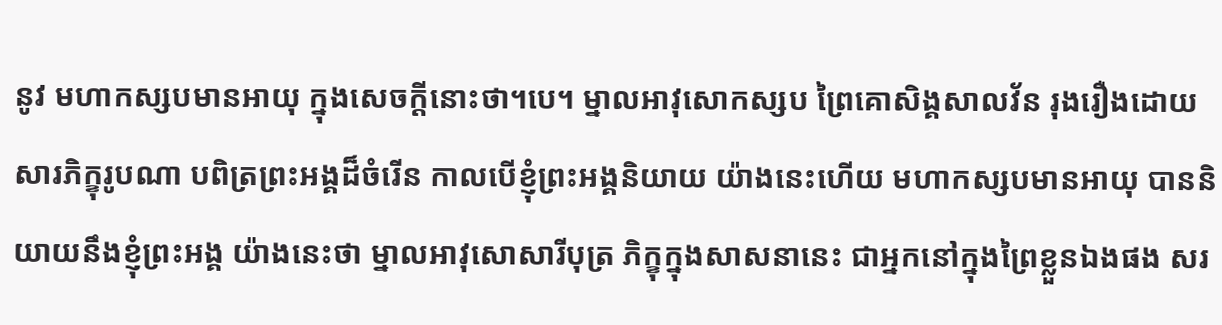នូវ មហាកស្សបមានអាយុ ក្នុងសេចក្តីនោះថា។បេ។ ម្នាលអាវុសោកស្សប ព្រៃគោសិង្គសាលវ័ន រុងរឿងដោយសារភិក្ខុរូបណា បពិត្រព្រះអង្គដ៏ចំរើន កាលបើខ្ញុំព្រះអង្គនិយាយ យ៉ាងនេះហើយ មហាកស្សបមានអាយុ បាននិយាយនឹងខ្ញុំព្រះអង្គ យ៉ាងនេះថា ម្នាលអាវុសោសារីបុត្រ ភិក្ខុក្នុងសាសនានេះ ជាអ្នកនៅក្នុងព្រៃខ្លួនឯងផង សរ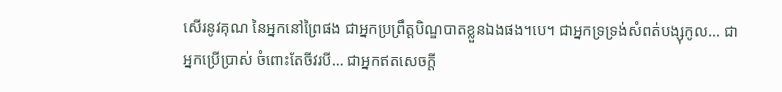សើរនូវគុណ នៃអ្នកនៅព្រៃផង ជាអ្នកប្រព្រឹត្តបិណ្ឌបាតខ្លួនឯងផង។បេ។ ជាអ្នកទ្រទ្រង់សំពត់បង្សុកូល… ជាអ្នកប្រើប្រាស់ ចំពោះតែចីវរបី… ជាអ្នកឥតសេចក្តី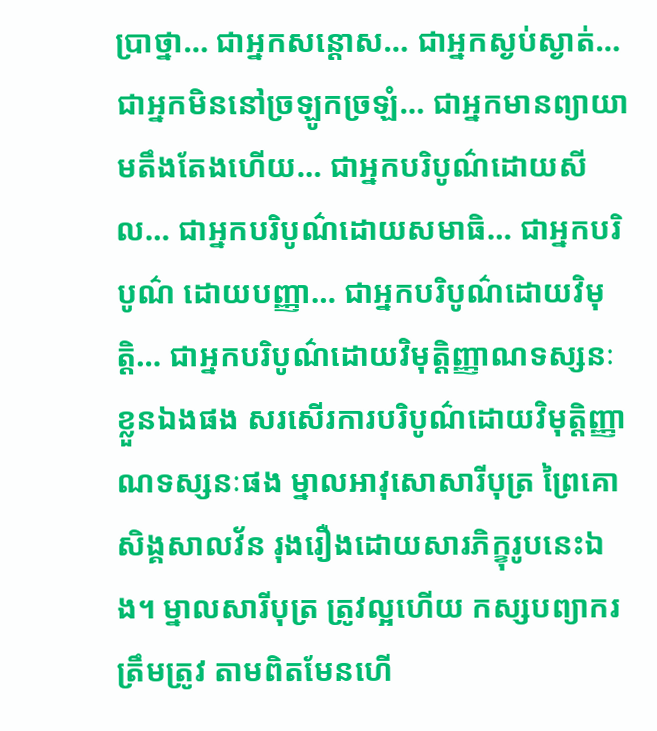ប្រាថ្នា… ជាអ្នកសន្តោស… ជាអ្នកស្ងប់ស្ងាត់… ជាអ្នកមិននៅច្រឡូកច្រឡំ… ជាអ្នកមានព្យាយាមតឹងតែងហើយ… ជាអ្នកបរិបូណ៌ដោយសីល… ជាអ្នកបរិបូណ៌ដោយសមាធិ… ជាអ្នកបរិបូណ៌ ដោយបញ្ញា… ជាអ្នកបរិបូណ៌ដោយវិមុត្តិ… ជាអ្នកបរិបូណ៌ដោយវិមុត្តិញ្ញាណទស្សនៈខ្លួនឯងផង សរសើរការបរិបូណ៌ដោយវិមុត្តិញ្ញាណទស្សនៈផង ម្នាលអាវុសោសារីបុត្រ ព្រៃគោសិង្គសាលវ័ន រុងរឿងដោយសារភិក្ខុរូបនេះឯង។ ម្នាលសារីបុត្រ ត្រូវល្អហើយ កស្សបព្យាករត្រឹមត្រូវ តាមពិតមែនហើ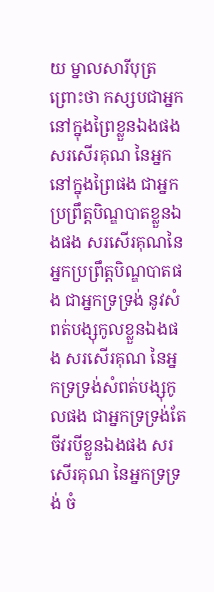យ ម្នាលសារីបុត្រ ព្រោះថា កស្សបជាអ្នកនៅក្នុងព្រៃខ្លួនឯងផង សរសើរគុណ នៃអ្នកនៅក្នុងព្រៃផង ជាអ្នកប្រព្រឹត្តបិណ្ឌបាតខ្លួនឯងផង សរសើរគុណនៃអ្នកប្រព្រឹត្តបិណ្ឌបាតផង ជាអ្នកទ្រទ្រង់ នូវសំពត់បង្សុកូលខ្លួនឯងផង សរសើរគុណ នៃអ្នកទ្រទ្រង់សំពត់បង្សុកូលផង ជាអ្នកទ្រទ្រង់តែចីវរបីខ្លួនឯងផង សរសើរគុណ នៃអ្នកទ្រទ្រង់ ចំ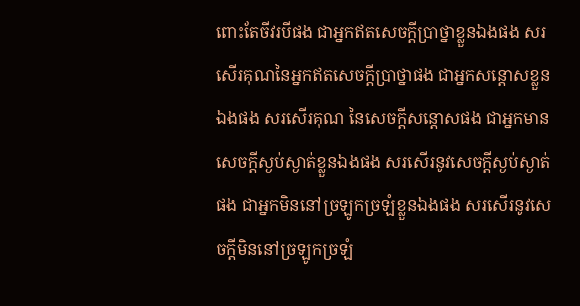ពោះតែចីវរបីផង ជាអ្នកឥតសេចក្តីប្រាថ្នាខ្លួនឯងផង សរសើរគុណនៃអ្នកឥតសេចក្តីប្រាថ្នាផង ជាអ្នកសន្តោសខ្លួនឯងផង សរសើរគុណ នៃសេចក្តីសន្តោសផង ជាអ្នកមានសេចក្តីស្ងប់ស្ងាត់ខ្លួនឯងផង សរសើរនូវសេចក្តីស្ងប់ស្ងាត់ផង ជាអ្នកមិននៅច្រឡូកច្រឡំខ្លួនឯងផង សរសើរនូវសេចក្តីមិននៅច្រឡូកច្រឡំ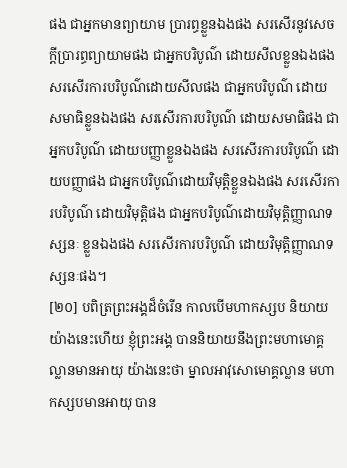ផង ជាអ្នកមានព្យាយាម ប្រារព្ធខ្លួនឯងផង សរសើរនូវសេចក្តីប្រារព្ធព្យាយាមផង ជាអ្នកបរិបូណ៌ ដោយសីលខ្លួនឯងផង សរសើរការបរិបូណ៌ដោយសីលផង ជាអ្នកបរិបូណ៌ ដោយសមាធិខ្លួនឯងផង សរសើរការបរិបូណ៌ ដោយសមាធិផង ជាអ្នកបរិបូណ៌ ដោយបញ្ញាខ្លួនឯងផង សរសើរការបរិបូណ៌ ដោយបញ្ញាផង ជាអ្នកបរិបូណ៌ដោយវិមុត្តិខ្លួនឯងផង សរសើរការបរិបូណ៌ ដោយវិមុត្តិផង ជាអ្នកបរិបូណ៌ដោយវិមុត្តិញ្ញាណទស្សនៈ ខ្លួនឯងផង សរសើរការបរិបូណ៌ ដោយវិមុត្តិញ្ញាណទស្សនៈផង។
[២០] បពិត្រព្រះអង្គដ៏ចំរើន កាលបើមហាកស្សប និយាយយ៉ាងនេះហើយ ខ្ញុំព្រះអង្គ បាននិយាយនឹងព្រះមហាមោគ្គល្លានមានអាយុ យ៉ាងនេះថា ម្នាលអាវុសោមោគ្គល្លាន មហាកស្សបមានអាយុ បាន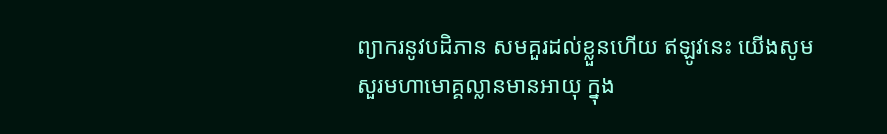ព្យាករនូវបដិភាន សមគួរដល់ខ្លួនហើយ ឥឡូវនេះ យើងសូមសួរមហាមោគ្គល្លានមានអាយុ ក្នុង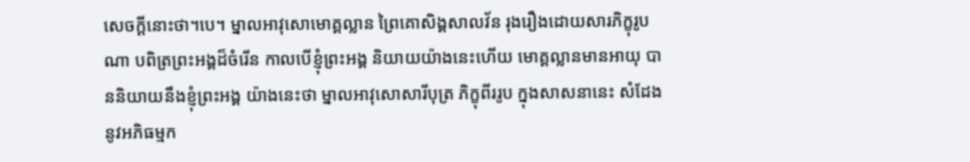សេចក្តីនោះថា។បេ។ ម្នាលអាវុសោមោគ្គល្លាន ព្រៃគោសិង្គសាលវ័ន រុងរឿងដោយសារភិក្ខុរូបណា បពិត្រព្រះអង្គដ៏ចំរើន កាលបើខ្ញុំព្រះអង្គ និយាយយ៉ាងនេះហើយ មោគ្គល្លានមានអាយុ បាននិយាយនឹងខ្ញុំព្រះអង្គ យ៉ាងនេះថា ម្នាលអាវុសោសារីបុត្រ ភិក្ខុពីររូប ក្នុងសាសនានេះ សំដែងនូវអភិធម្មក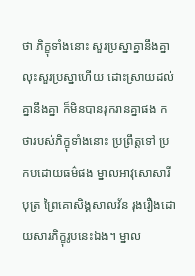ថា ភិក្ខុទាំងនោះ សួរប្រស្នាគ្នានឹងគ្នា លុះសួរប្រស្នាហើយ ដោះស្រាយដល់គ្នានឹងគ្នា ក៏មិនបានរុករានគ្នាផង កថារបស់ភិក្ខុទាំងនោះ ប្រព្រឹត្តទៅ ប្រកបដោយធម៌ផង ម្នាលអាវុសោសារីបុត្រ ព្រៃគោសិង្គសាលវ័ន រុងរឿងដោយសារភិក្ខុរូបនេះឯង។ ម្នាល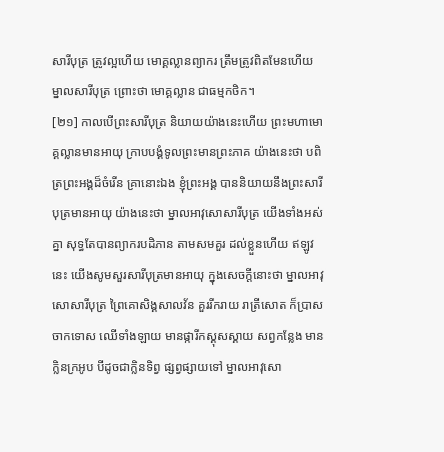សារីបុត្រ ត្រូវល្អហើយ មោគ្គល្លានព្យាករ ត្រឹមត្រូវពិតមែនហើយ ម្នាលសារីបុត្រ ព្រោះថា មោគ្គល្លាន ជាធម្មកថិក។
[២១] កាលបើព្រះសារីបុត្រ និយាយយ៉ាងនេះហើយ ព្រះមហាមោគ្គល្លានមានអាយុ ក្រាបបង្គំទូលព្រះមានព្រះភាគ យ៉ាងនេះថា បពិត្រព្រះអង្គដ៏ចំរើន គ្រានោះឯង ខ្ញុំព្រះអង្គ បាននិយាយនឹងព្រះសារីបុត្រមានអាយុ យ៉ាងនេះថា ម្នាលអាវុសោសារីបុត្រ យើងទាំងអស់គ្នា សុទ្ធតែបានព្យាករបដិភាន តាមសមគួរ ដល់ខ្លួនហើយ ឥឡូវនេះ យើងសូមសួរសារីបុត្រមានអាយុ ក្នុងសេចក្តីនោះថា ម្នាលអាវុសោសារីបុត្រ ព្រៃគោសិង្គសាលវ័ន គួររីករាយ រាត្រីសោត ក៏ប្រាសចាកទោស ឈើទាំងឡាយ មានផ្ការីកស្គុសស្គាយ សព្វកន្លែង មានក្លិនក្រអូប បីដូចជាក្លិនទិព្វ ផ្សព្វផ្សាយទៅ ម្នាលអាវុសោ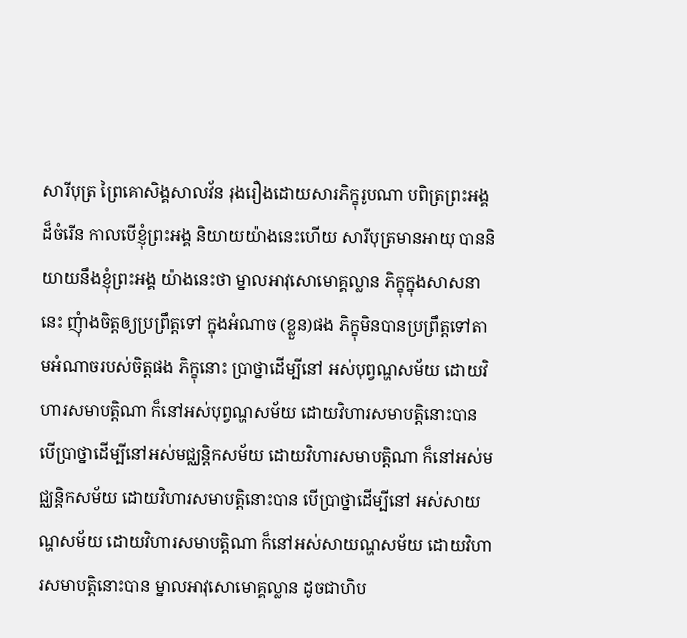សារីបុត្រ ព្រៃគោសិង្គសាលវ័ន រុងរឿងដោយសារភិក្ខុរូបណា បពិត្រព្រះអង្គដ៏ចំរើន កាលបើខ្ញុំព្រះអង្គ និយាយយ៉ាងនេះហើយ សារីបុត្រមានអាយុ បាននិយាយនឹងខ្ញុំព្រះអង្គ យ៉ាងនេះថា ម្នាលអាវុសោមោគ្គល្លាន ភិក្ខុក្នុងសាសនានេះ ញុំាងចិត្តឲ្យប្រព្រឹត្តទៅ ក្នុងអំណាច (ខ្លួន)ផង ភិក្ខុមិនបានប្រព្រឹត្តទៅតាមអំណាចរបស់ចិត្តផង ភិក្ខុនោះ ប្រាថ្នាដើម្បីនៅ អស់បុព្វណ្ហសម័យ ដោយវិហារសមាបត្តិណា ក៏នៅអស់បុព្វណ្ហសម័យ ដោយវិហារសមាបត្តិនោះបាន បើប្រាថ្នាដើម្បីនៅអស់មជ្ឈន្តិកសម័យ ដោយវិហារសមាបត្តិណា ក៏នៅអស់មជ្ឈន្តិកសម័យ ដោយវិហារសមាបត្តិនោះបាន បើប្រាថ្នាដើម្បីនៅ អស់សាយណ្ហសម័យ ដោយវិហារសមាបត្តិណា ក៏នៅអស់សាយណ្ហសម័យ ដោយវិហារសមាបត្តិនោះបាន ម្នាលអាវុសោមោគ្គល្លាន ដូចជាហិប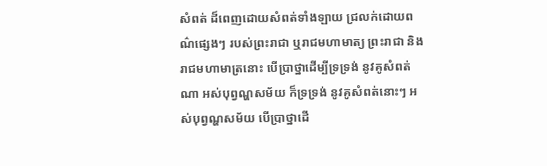សំពត់ ដ៏ពេញដោយសំពត់ទាំងឡាយ ជ្រលក់ដោយពណ៌ផ្សេងៗ របស់ព្រះរាជា ឬរាជមហាមាត្យ ព្រះរាជា និងរាជមហាមាត្រនោះ បើប្រាថ្នាដើម្បីទ្រទ្រង់ នូវគូសំពត់ណា អស់បុព្វណ្ហសម័យ ក៏ទ្រទ្រង់ នូវគូសំពត់នោះៗ អស់បុព្វណ្ហសម័យ បើប្រាថ្នាដើ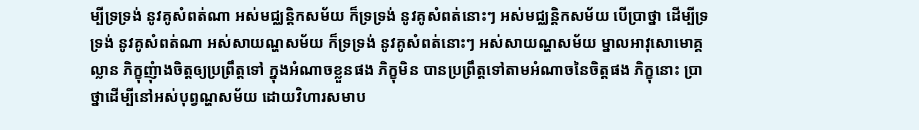ម្បីទ្រទ្រង់ នូវគូសំពត់ណា អស់មជ្ឈន្តិកសម័យ ក៏ទ្រទ្រង់ នូវគូសំពត់នោះៗ អស់មជ្ឈន្តិកសម័យ បើប្រាថ្នា ដើម្បីទ្រទ្រង់ នូវគូសំពត់ណា អស់សាយណ្ហសម័យ ក៏ទ្រទ្រង់ នូវគូសំពត់នោះៗ អស់សាយណ្ហសម័យ ម្នាលអាវុសោមោគ្គល្លាន ភិក្ខុញុំាងចិត្តឲ្យប្រព្រឹត្តទៅ ក្នុងអំណាចខ្លួនផង ភិក្ខុមិន បានប្រព្រឹត្តទៅតាមអំណាចនៃចិត្តផង ភិក្ខុនោះ ប្រាថ្នាដើម្បីនៅអស់បុព្វណ្ហសម័យ ដោយវិហារសមាប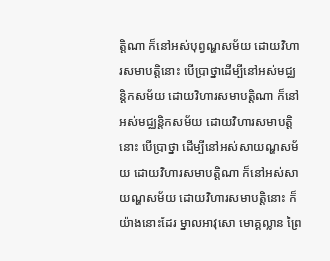ត្តិណា ក៏នៅអស់បុព្វណ្ហសម័យ ដោយវិហារសមាបត្តិនោះ បើប្រាថ្នាដើម្បីនៅអស់មជ្ឈន្តិកសម័យ ដោយវិហារសមាបត្តិណា ក៏នៅអស់មជ្ឈន្តិកសម័យ ដោយវិហារសមាបត្តិនោះ បើប្រាថ្នា ដើម្បីនៅអស់សាយណ្ហសម័យ ដោយវិហារសមាបត្តិណា ក៏នៅអស់សាយណ្ហសម័យ ដោយវិហារសមាបត្តិនោះ ក៏យ៉ាងនោះដែរ ម្នាលអាវុសោ មោគ្គល្លាន ព្រៃ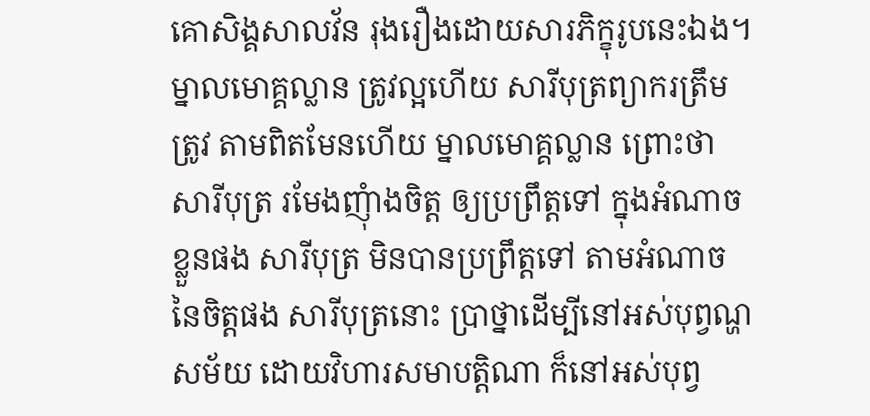គោសិង្គសាលវ័ន រុងរឿងដោយសារភិក្ខុរូបនេះឯង។ ម្នាលមោគ្គល្លាន ត្រូវល្អហើយ សារីបុត្រព្យាករត្រឹមត្រូវ តាមពិតមែនហើយ ម្នាលមោគ្គល្លាន ព្រោះថា សារីបុត្រ រមែងញុំាងចិត្ត ឲ្យប្រព្រឹត្តទៅ ក្នុងអំណាចខ្លួនផង សារីបុត្រ មិនបានប្រព្រឹត្តទៅ តាមអំណាចនៃចិត្តផង សារីបុត្រនោះ ប្រាថ្នាដើម្បីនៅអស់បុព្វណ្ហសម័យ ដោយវិហារសមាបត្តិណា ក៏នៅអស់បុព្វ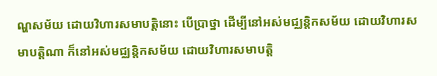ណ្ហសម័យ ដោយវិហារសមាបត្តិនោះ បើប្រាថ្នា ដើម្បីនៅអស់មជ្ឈន្តិកសម័យ ដោយវិហារសមាបត្តិណា ក៏នៅអស់មជ្ឈន្តិកសម័យ ដោយវិហារសមាបត្តិ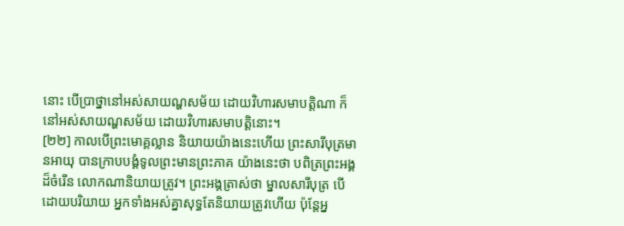នោះ បើប្រាថ្នានៅអស់សាយណ្ហសម័យ ដោយវិហារសមាបត្តិណា ក៏នៅអស់សាយណ្ហសម័យ ដោយវិហារសមាបត្តិនោះ។
[២២] កាលបើព្រះមោគ្គល្លាន និយាយយ៉ាងនេះហើយ ព្រះសារីបុត្រមានអាយុ បានក្រាបបង្គំទូលព្រះមានព្រះភាគ យ៉ាងនេះថា បពិត្រព្រះអង្គដ៏ចំរើន លោកណានិយាយត្រូវ។ ព្រះអង្គត្រាស់ថា ម្នាលសារីបុត្រ បើដោយបរិយាយ អ្នកទាំងអស់គ្នាសុទ្ធតែនិយាយត្រូវហើយ ប៉ុន្តែអ្ន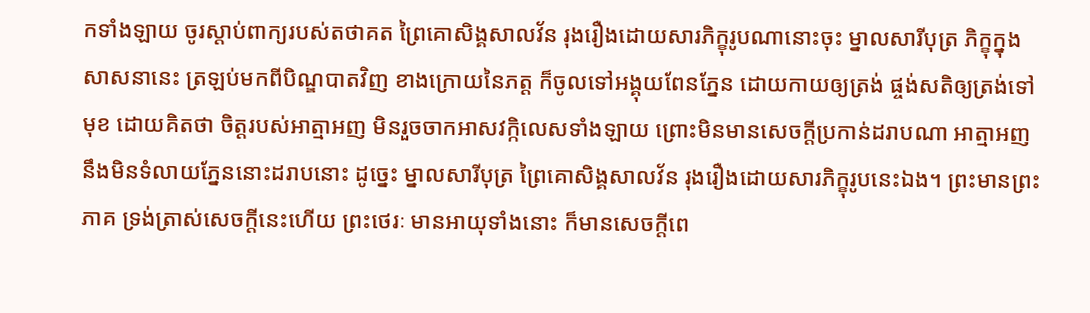កទាំងឡាយ ចូរស្តាប់ពាក្យរបស់តថាគត ព្រៃគោសិង្គសាលវ័ន រុងរឿងដោយសារភិក្ខុរូបណានោះចុះ ម្នាលសារីបុត្រ ភិក្ខុក្នុងសាសនានេះ ត្រឡប់មកពីបិណ្ឌបាតវិញ ខាងក្រោយនៃភត្ត ក៏ចូលទៅអង្គុយពែនភ្នែន ដោយកាយឲ្យត្រង់ ផ្ចង់សតិឲ្យត្រង់ទៅមុខ ដោយគិតថា ចិត្តរបស់អាត្មាអញ មិនរួចចាកអាសវក្កិលេសទាំងឡាយ ព្រោះមិនមានសេចក្តីប្រកាន់ដរាបណា អាត្មាអញ នឹងមិនទំលាយភ្នែននោះដរាបនោះ ដូច្នេះ ម្នាលសារីបុត្រ ព្រៃគោសិង្គសាលវ័ន រុងរឿងដោយសារភិក្ខុរូបនេះឯង។ ព្រះមានព្រះភាគ ទ្រង់ត្រាស់សេចក្តីនេះហើយ ព្រះថេរៈ មានអាយុទាំងនោះ ក៏មានសេចក្តីពេ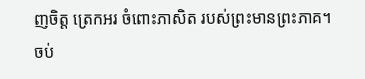ញចិត្ត ត្រេកអរ ចំពោះភាសិត របស់ព្រះមានព្រះភាគ។
ចប់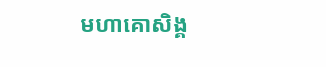មហាគោសិង្គ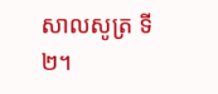សាលសូត្រ ទី២។